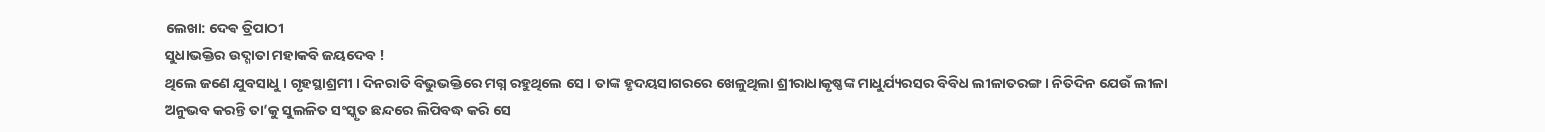ଲେଖା: ଦେଵ ତ୍ରିପାଠୀ
ସୁଧାଭକ୍ତିର ଉଦ୍ଗାତା ମହାକବି ଜୟଦେବ !
ଥିଲେ ଜଣେ ଯୁବସାଧୁ । ଗୃହସ୍ଥାଶ୍ରମୀ । ଦିନରାତି ବିଭୁଭକ୍ତିରେ ମଗ୍ନ ରହୁଥିଲେ ସେ । ତାଙ୍କ ହୃଦୟସାଗରରେ ଖେଳୁଥିଲା ଶ୍ରୀରାଧାକୃଷ୍ଣଙ୍କ ମାଧୁର୍ଯ୍ୟରସର ବିବିଧ ଲୀଳାତରଙ୍ଗ । ନିତିଦିନ ଯେଉଁ ଲୀଳା ଅନୁଭବ କରନ୍ତି ତା’କୁ ସୁଲଳିତ ସଂସ୍କୃତ ଛନ୍ଦରେ ଲିପିବଦ୍ଧ କରି ସେ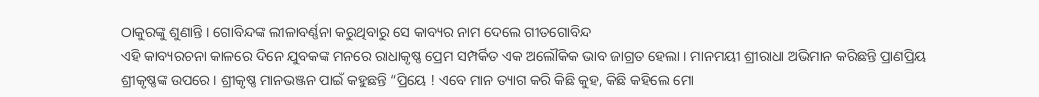ଠାକୁରଙ୍କୁ ଶୁଣାନ୍ତି । ଗୋବିନ୍ଦଙ୍କ ଲୀଳାବର୍ଣ୍ଣନା କରୁଥିବାରୁ ସେ କାବ୍ୟର ନାମ ଦେଲେ ଗୀତଗୋବିନ୍ଦ
ଏହି କାବ୍ୟରଚନା କାଳରେ ଦିନେ ଯୁବକଙ୍କ ମନରେ ରାଧାକୃଷ୍ଣ ପ୍ରେମ ସମ୍ପର୍କିତ ଏକ ଅଲୌକିକ ଭାବ ଜାଗ୍ରତ ହେଲା । ମାନମୟୀ ଶ୍ରୀରାଧା ଅଭିମାନ କରିଛନ୍ତି ପ୍ରାଣପ୍ରିୟ ଶ୍ରୀକୃଷ୍ଣଙ୍କ ଉପରେ । ଶ୍ରୀକୃଷ୍ଣ ମାନଭଞ୍ଜନ ପାଇଁ କହୁଛନ୍ତି “ପ୍ରିୟେ ! ଏବେ ମାନ ତ୍ୟାଗ କରି କିଛି କୁହ, କିଛି କହିଲେ ମୋ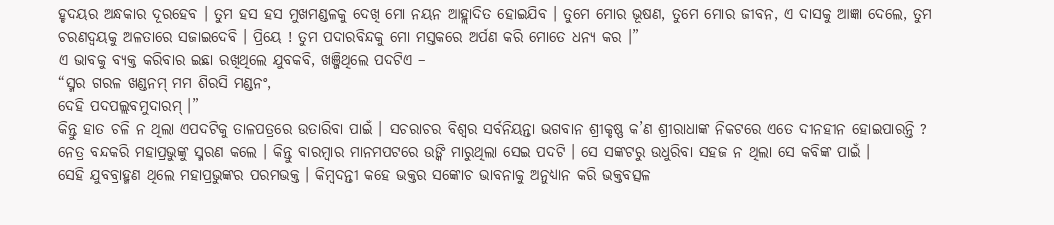ହୃଦୟର ଅନ୍ଧକାର ଦୂରହେବ । ତୁମ ହସ ହସ ମୁଖମଣ୍ଡଳକୁ ଦେଖି ମୋ ନୟନ ଆହ୍ଲାଦିତ ହୋଇଯିବ । ତୁମେ ମୋର ଭୂଷଣ, ତୁମେ ମୋର ଜୀବନ, ଏ ଦାସକୁ ଆଜ୍ଞା ଦେଲେ, ତୁମ ଚରଣଦ୍ଵୟକୁ ଅଳତାରେ ସଜାଇଦେବି । ପ୍ରିୟେ ! ତୁମ ପଦାରବିନ୍ଦକୁ ମୋ ମସ୍ତକରେ ଅର୍ପଣ କରି ମୋତେ ଧନ୍ୟ କର ।”
ଏ ଭାବକୁ ବ୍ୟକ୍ତ କରିବାର ଇଛା ରଖିଥିଲେ ଯୁବକବି, ଖଞ୍ଜିଥିଲେ ପଦଟିଏ –
“ସ୍ମର ଗରଳ ଖଣ୍ଡନମ୍ ମମ ଶିରସି ମଣ୍ଡନଂ,
ଦେହି ପଦପଲ୍ଲବମୁଦାରମ୍ ।”
କିନ୍ତୁ ହାତ ଚଳି ନ ଥିଲା ଏପଦଟିକୁ ତାଳପତ୍ରରେ ଉତାରିବା ପାଇଁ । ସଚରାଚର ବିଶ୍ୱର ସର୍ବନିୟନ୍ତା ଭଗବାନ ଶ୍ରୀକୃଷ୍ଣ କ’ଣ ଶ୍ରୀରାଧାଙ୍କ ନିକଟରେ ଏତେ ଦୀନହୀନ ହୋଇପାରନ୍ତି ? ନେତ୍ର ବନ୍ଦକରି ମହାପ୍ରଭୁଙ୍କୁ ସ୍ମରଣ କଲେ । କିନ୍ତୁ ବାରମ୍ବାର ମାନମପଟରେ ଉଙ୍କି ମାରୁଥିଲା ସେଇ ପଦଟି । ସେ ସଙ୍କଟରୁ ଉଧୁରିବା ସହଜ ନ ଥିଲା ସେ କବିଙ୍କ ପାଇଁ ।
ସେହି ଯୁବବ୍ରାହ୍ମଣ ଥିଲେ ମହାପ୍ରଭୁଙ୍କର ପରମଭକ୍ତ । କିମ୍ବଦନ୍ତୀ କହେ ଭକ୍ତର ସଙ୍କୋଚ ଭାବନାକୁ ଅନୁଧ୍ୟାନ କରି ଭକ୍ତବତ୍ସଳ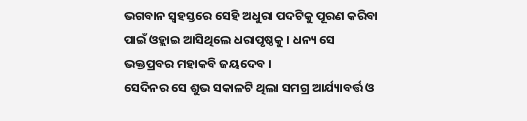ଭଗବାନ ସ୍ବହସ୍ତରେ ସେହି ଅଧୁରା ପଦଟିକୁ ପୂରଣ କରିବା ପାଇଁ ଓହ୍ଲାଇ ଆସିଥିଲେ ଧରାପୃଷ୍ଠକୁ । ଧନ୍ୟ ସେ ଭକ୍ତପ୍ରବର ମହାକବି ଜୟଦେବ ।
ସେଦିନର ସେ ଶୁଭ ସକାଳଟି ଥିଲା ସମଗ୍ର ଆର୍ଯ୍ୟାବର୍ତ୍ତ ଓ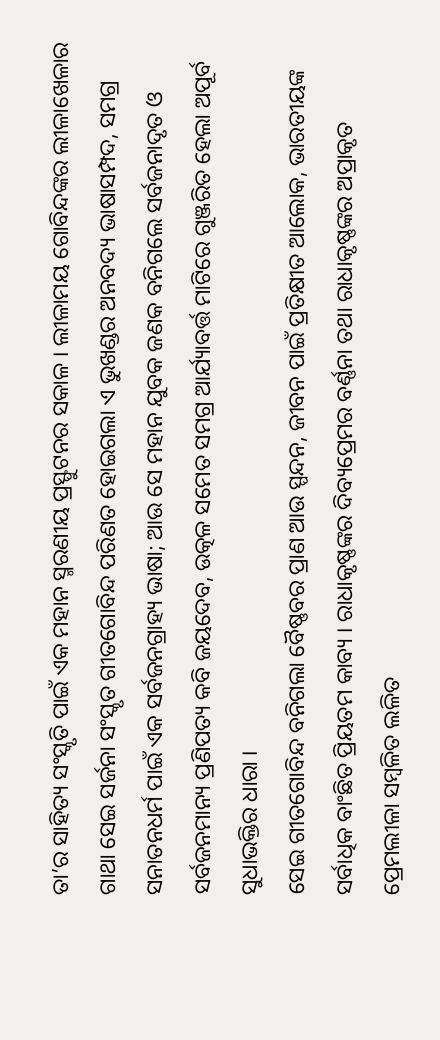ତା’ର ସାହିତ୍ୟ ସଂସ୍କୃତି ପାଇଁ ଏକ ମହାନ ସ୍ମରଣୀୟ ପ୍ରସ୍ଫୁଟନର ସକାଳ । ଲୀଳାମୟ ଗୋବିନ୍ଦଙ୍କର ଲୀଳାଖେଳାର ଗାଥା ସେଇ ସର୍ଜନା ସଂସ୍କୃତ ଗୀତଗୋବିନ୍ଦ ପରିଣତ ହୋଇଗଲା ଏ ଭୁଖଣ୍ଡର ଅନବଦ୍ୟ ଭାଷାସମ୍ପଦ, ସମଗ୍ର ସନାତନଧର୍ମ ପାଇଁ ଏକ ସର୍ବଜନଗ୍ରାହ୍ୟ ଭାଷା; ଆଉ ସେ ମହାନ ଯୁବକ ଜଣକ ବନିଗଲେ ସର୍ବଜନାଦୃତ ଓ ସର୍ବଜନମାନ୍ୟ ପ୍ରଣିପତ୍ୟ କବି ଜୟଦେବ, ଉତ୍କଳ ସମେତ ସମଗ୍ର ଆର୍ଯ୍ୟାବର୍ତ୍ତ ମାଟିରେ ଗୁଞ୍ଜରିତ ହେଲା ଅପୂର୍ବ ସୁଧାଭକ୍ତିର ଧାରା ।
ସେଇ ଗୀତଗୋବିନ୍ଦ ବନିଗଲା ବୈଷ୍ଣବର ପ୍ରାଣ ଆଉ ସ୍ପନ୍ଦନ, ଜୀବନ ପାଇଁ ପ୍ରତିକ୍ଷୀତ ଆଲୋକ, ଭାରତୀୟଙ୍କ ସର୍ବାଧିକ ବାଂଛିତ ପ୍ରିୟତମ କାବ୍ୟ । ରାଧାକୃଷ୍ଣଙ୍କର ଦିବ୍ୟପ୍ରେମର ବର୍ଣ୍ଣନା ତଥା ରାଧାକୃଷ୍ଣଙ୍କର ଅପ୍ରାକୃତ ପ୍ରେମଲୀଳା ସମ୍ବଳିତ ଲଳିତ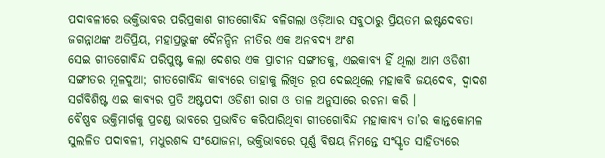ପଦାବଳୀରେ ଭକ୍ତିଭାବର ପରିପ୍ରକାଶ ଗୀତଗୋବିନ୍ଦ ବଳିଗଲା ଓଡ଼ିଆର ସବୁଠାରୁ ପ୍ରିୟତମ ଇଷ୍ଟଦେବତା ଜଗନ୍ନାଥଙ୍କ ଅତିପ୍ରିୟ, ମହାପ୍ରଭୁଙ୍କ ଦୈନନ୍ଦିନ ନୀତିର ଏକ ଅନବଦ୍ୟ ଅଂଶ
ସେଇ ଗୀତଗୋବିନ୍ଦ ପରିପୁଷ୍ଟ କଲା ଦେଶର ଏକ ପ୍ରାଚୀନ ସଙ୍ଗୀତକୁ, ଏଇକାବ୍ୟ ହିଁ ଥିଲା ଆମ ଓଡିଶୀ ସଙ୍ଗୀତର ମୂଳଦୁଆ; ଗୀତଗୋବିନ୍ଦ କାବ୍ୟରେ ତାହାକୁ ଲିଖିତ ରୂପ ଦେଇଥିଲେ ମହାକବି ଜୟଦେବ, ଦ୍ଵାଦଶ ସର୍ଗବିଶିଷ୍ଟ ଏଇ କାବ୍ୟର ପ୍ରତି ଅଷ୍ଟପଦୀ ଓଡିଶୀ ରାଗ ଓ ତାଳ ଅନୁସାରେ ରଚନା କରି ।
ବୈଷ୍ଣବ ଭକ୍ତିମାର୍ଗକୁ ପ୍ରଚଣ୍ଡ ଭାବରେ ପ୍ରଭାବିତ କରିପାରିଥିବା ଗୀତଗୋବିନ୍ଦ ମହାକାବ୍ୟ ତା’ର କାନ୍ତକୋମଳ ସୁଲଳିତ ପଦାବଳୀ, ମଧୁରଶବ୍ଦ ସଂଯୋଜନା, ଭକ୍ତିଭାବରେ ପୂର୍ଣ୍ଣ ବିଷୟ ନିମନ୍ତେ ସଂସ୍କୃତ ସାହିତ୍ୟରେ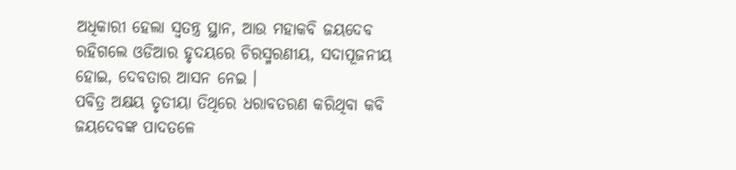ଅଧିକାରୀ ହେଲା ସ୍ବତନ୍ତ୍ର ସ୍ଥାନ, ଆଉ ମହାକବି ଜୟଦେବ ରହିଗଲେ ଓଡିଆର ହୃଦୟରେ ଚିରସ୍ମରଣୀୟ, ସଦାପୂଜନୀୟ ହୋଇ, ଦେବତାର ଆସନ ନେଇ ।
ପବିତ୍ର ଅକ୍ଷୟ ତୃତୀୟା ତିଥିରେ ଧରାବତରଣ କରିଥିବା କବି ଜୟଦେବଙ୍କ ପାଦତଳେ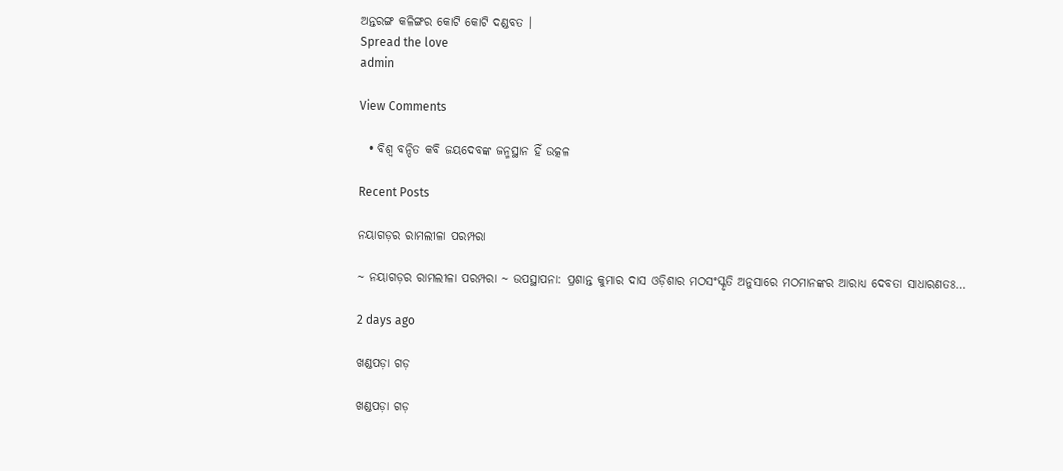ଅନ୍ତରଙ୍ଗ କଳିଙ୍ଗର କୋଟି କୋଟି ଦଣ୍ଡବତ ।
Spread the love
admin

View Comments

  • ବିଶ୍ୱ ବନ୍ଦିତ କବି ଜୟଦେବଙ୍କ ଜନ୍ମସ୍ଥାନ ହିଁ ଉତ୍କଳ

Recent Posts

ନୟାଗଡ଼ର ରାମଲୀଳା ପରମ୍ପରା

~ ନୟାଗଡ଼ର ରାମଲୀଳା ପରମ୍ପରା ~ ଉପସ୍ଥାପନା: ପ୍ରଶାନ୍ତ କୁମାର ଦାସ ଓଡ଼ିଶାର ମଠସଂସ୍କୃତି ଅନୁସାରେ ମଠମାନଙ୍କର ଆରାଧ୍ୟ ଦେବତା ସାଧାରଣତଃ…

2 days ago

ଖଣ୍ଡପଡ଼ା ଗଡ଼

ଖଣ୍ଡପଡ଼ା ଗଡ଼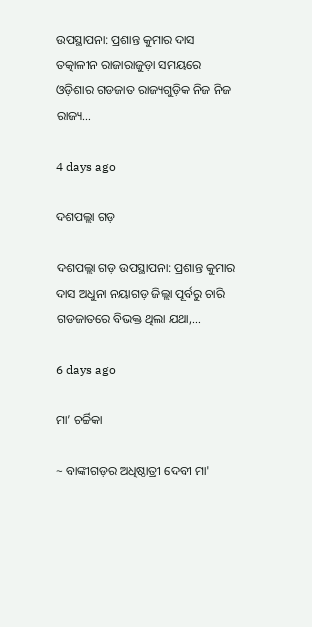ଉପସ୍ଥାପନା: ପ୍ରଶାନ୍ତ କୁମାର ଦାସ ତତ୍କାଳୀନ ରାଜାରାଜୁଡ଼ା ସମୟରେ ଓଡ଼ିଶାର ଗଡଜାତ ରାଜ୍ୟଗୁଡ଼ିକ ନିଜ ନିଜ ରାଜ୍ୟ…

4 days ago

ଦଶପଲ୍ଲା ଗଡ଼

ଦଶପଲ୍ଲା ଗଡ଼ ଉପସ୍ଥାପନା: ପ୍ରଶାନ୍ତ କୁମାର ଦାସ ଅଧୁନା ନୟାଗଡ଼ ଜିଲ୍ଲା ପୂର୍ବରୁ ଚାରି ଗଡଜାତରେ ବିଭକ୍ତ ଥିଲା ଯଥା,…

6 days ago

ମା’ ଚର୍ଚ୍ଚିକା

~ ବାଙ୍କୀଗଡ଼ର ଅଧିଷ୍ଠାତ୍ରୀ ଦେବୀ ମା'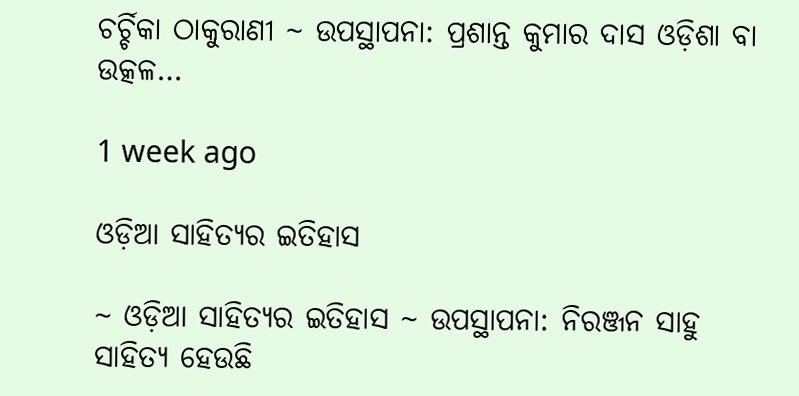ଚର୍ଚ୍ଚିକା ଠାକୁରାଣୀ ~ ଉପସ୍ଥାପନା: ପ୍ରଶାନ୍ତ କୁମାର ଦାସ ଓଡ଼ିଶା ବା ଉତ୍କଳ…

1 week ago

ଓଡ଼ିଆ ସାହିତ୍ୟର ଇତିହାସ

~ ଓଡ଼ିଆ ସାହିତ୍ୟର ଇତିହାସ ~ ଉପସ୍ଥାପନା: ନିରଞ୍ଜନ ସାହୁ ସାହିତ୍ୟ ହେଉଛି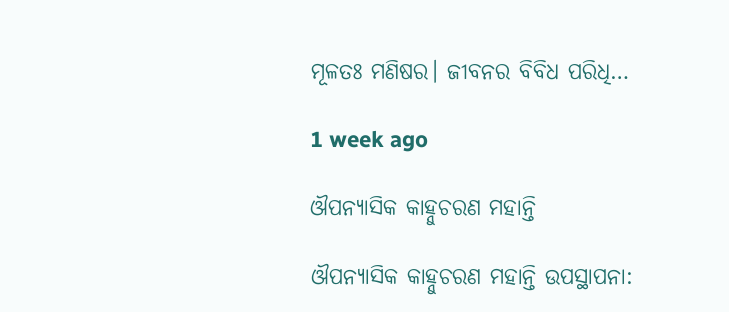ମୂଳତଃ ମଣିଷର। ଜୀବନର ବିବିଧ ପରିଧି…

1 week ago

ଔପନ୍ୟାସିକ କାହ୍ନୁଚରଣ ମହାନ୍ତି

ଔପନ୍ୟାସିକ କାହ୍ନୁଚରଣ ମହାନ୍ତି ଉପସ୍ଥାପନା: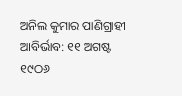ଅନିଲ କୁମାର ପାଣିଗ୍ରାହୀ ଆବିର୍ଭାବ: ୧୧ ଅଗଷ୍ଟ ୧୯ଠ୬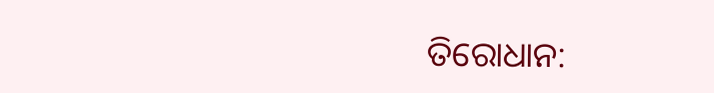ତିରୋଧାନ: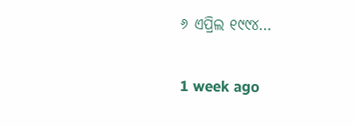୬ ଏପ୍ରିଲ ୧୯୯୪…

1 week ago